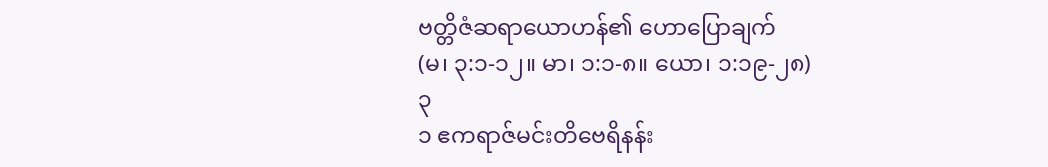ဗတ္တိဇံဆရာယောဟန်၏ ဟောပြောချက်
(မ၊ ၃:၁-၁၂။ မာ၊ ၁:၁-၈။ ယော၊ ၁:၁၉-၂၈)
၃
၁ ဧကရာဇ်မင်းတိဗေရိနန်း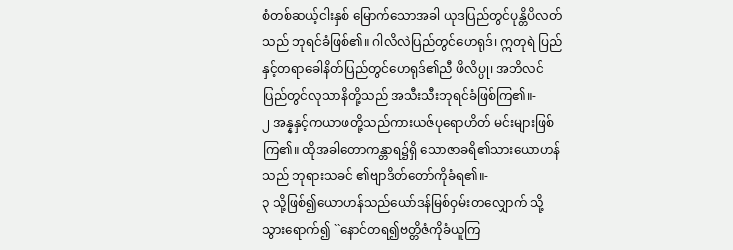စံတစ်ဆယ့်ငါးနှစ် မြောက်သောအခါ ယုဒပြည်တွင်ပုန္တိပိလတ်သည် ဘုရင်ခံဖြစ်၏။ ဂါလိလဲပြည်တွင်ဟေရုဒ်၊ ဣတုရဲ ပြည်နှင့်တရာခေါနိတ်ပြည်တွင်ဟေရုဒ်၏ညီ ဖိလိပ္ပု၊ အဘိလင်ပြည်တွင်လုသာနိတို့သည် အသီးသီးဘုရင်ခံဖြစ်ကြ၏။-
၂ အန္နနှင့်ကယာဖတို့သည်ကားယဇ်ပုရောဟိတ် မင်းများဖြစ်ကြ၏။ ထိုအခါတောကန္တာရ၌ရှိ သောဇာခရိ၏သားယောဟန်သည် ဘုရားသခင် ၏ဗျာဒိတ်တော်ကိုခံရ၏။-
၃ သို့ဖြစ်၍ယောဟန်သည်ယော်ဒန်မြစ်ဝှမ်းတလျှောက် သို့သွားရောက်၍ ``နောင်တရ၍ဗတ္တိဇံကိုခံယူကြ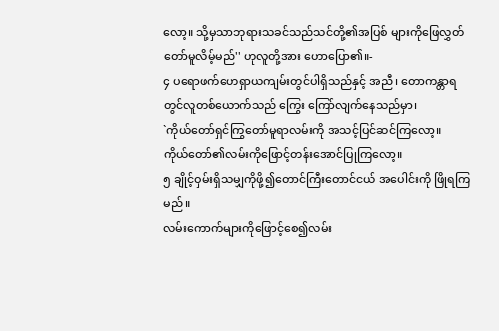လော့။ သို့မှသာဘုရားသခင်သည်သင်တို့၏အပြစ် များကိုဖြေလွှတ်တော်မူလိမ့်မည်'' ဟုလူတို့အား ဟောပြော၏။-
၄ ပရောဖက်ဟေရှာယကျမ်းတွင်ပါရှိသည်နှင့် အညီ၊ တောကန္တာရတွင်လူတစ်ယောက်သည် ကြွေး ကြော်လျက်နေသည်မှာ၊
`ကိုယ်တော်ရှင်ကြွတော်မူရာလမ်းကို အသင့်ပြင်ဆင်ကြလော့။
ကိုယ်တော်၏လမ်းကိုဖြောင့်တန်းအောင်ပြုကြလော့။
၅ ချိုင့်ဝှမ်းရှိသမျှကိုဖို့၍တောင်ကြီးတောင်ငယ် အပေါင်းကို ဖြိုရကြမည်။
လမ်းကောက်များကိုဖြောင့်စေ၍လမ်း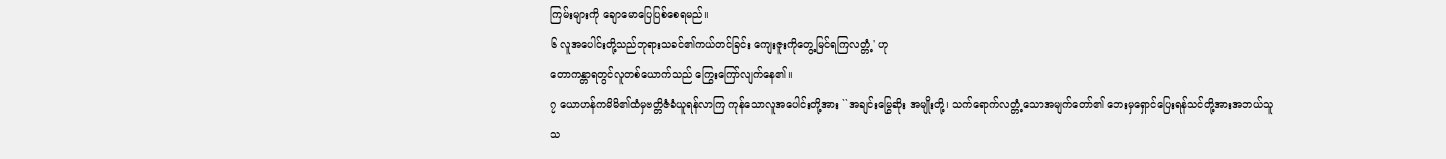ကြမ်းများကို ချောမောပြေပြစ်စေရမည်။
၆ လူအပေါင်းတို့သည်ဘုရားသခင်၏ကယ်တင်ခြင်း ကျေးဇူးကိုတွေ့မြင်ရကြလတ္တံ့' ဟု
တောကန္တာရတွင်လူတစ်ယောက်သည် ကြွေးကြော်လျက်နေ၏။
၇ ယောဟန်ကမိမိ၏ထံမှဗတ္တိဇံခံယူရန်လာကြ ကုန်သောလူအပေါင်းတို့အား ``အချင်းမြွေဆိုး အမျိုးတို့၊ သက်ရောက်လတ္တံ့သောအမျက်တော်၏ ဘေးမှရှောင်ပြေးရန်သင်တို့အားအဘယ်သူ သ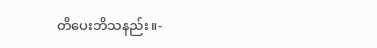တိပေးဘိသနည်း။-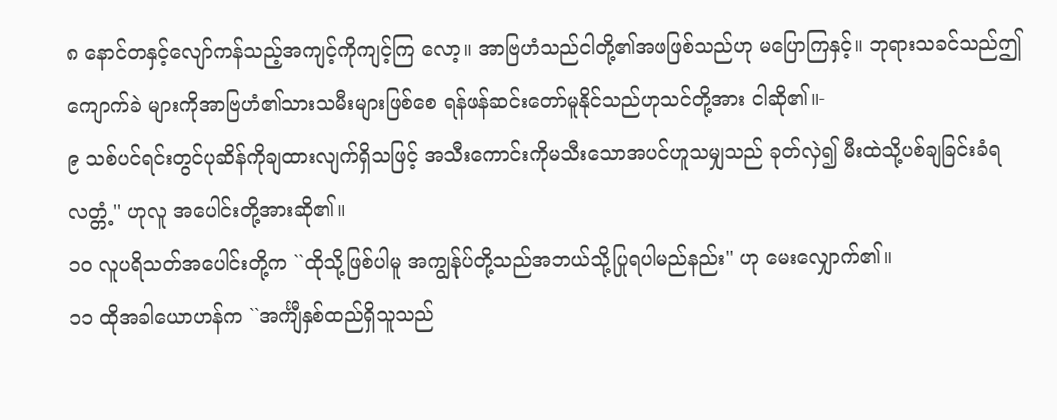၈ နောင်တနှင့်လျော်ကန်သည့်အကျင့်ကိုကျင့်ကြ လော့။ အာဗြဟံသည်ငါတို့၏အဖဖြစ်သည်ဟု မပြောကြနှင့်။ ဘုရားသခင်သည်ဤကျောက်ခဲ များကိုအာဗြဟံ၏သားသမီးများဖြစ်စေ ရန်ဖန်ဆင်းတော်မူနိုင်သည်ဟုသင်တို့အား ငါဆို၏။-
၉ သစ်ပင်ရင်းတွင်ပုဆိန်ကိုချထားလျက်ရှိသဖြင့် အသီးကောင်းကိုမသီးသောအပင်ဟူသမျှသည် ခုတ်လှဲ၍ မီးထဲသို့ပစ်ချခြင်းခံရလတ္တံ့'' ဟုလူ အပေါင်းတို့အားဆို၏။
၁၀ လူပရိသတ်အပေါင်းတို့က ``ထိုသို့ဖြစ်ပါမူ အကျွန်ုပ်တို့သည်အဘယ်သို့ပြုရပါမည်နည်း'' ဟု မေးလျှောက်၏။
၁၁ ထိုအခါယောဟန်က ``အင်္ကျီနှစ်ထည်ရှိသူသည်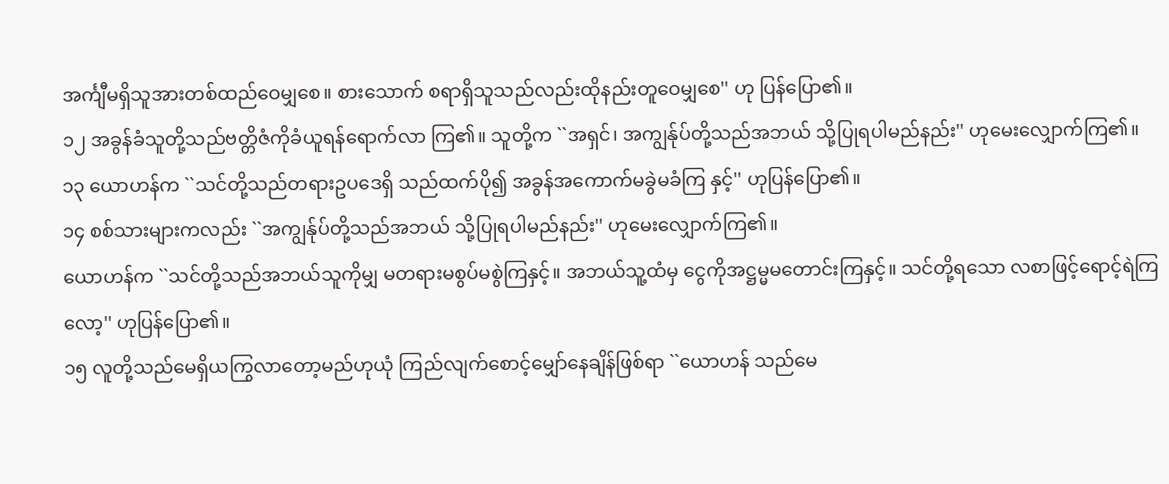အင်္ကျီမရှိသူအားတစ်ထည်ဝေမျှစေ။ စားသောက် စရာရှိသူသည်လည်းထိုနည်းတူဝေမျှစေ'' ဟု ပြန်ပြော၏။
၁၂ အခွန်ခံသူတို့သည်ဗတ္တိဇံကိုခံယူရန်ရောက်လာ ကြ၏။ သူတို့က ``အရှင်၊ အကျွန်ုပ်တို့သည်အဘယ် သို့ပြုရပါမည်နည်း'' ဟုမေးလျှောက်ကြ၏။
၁၃ ယောဟန်က ``သင်တို့သည်တရားဥပဒေရှိ သည်ထက်ပို၍ အခွန်အကောက်မခွဲမခံကြ နှင့်'' ဟုပြန်ပြော၏။
၁၄ စစ်သားများကလည်း ``အကျွန်ုပ်တို့သည်အဘယ် သို့ပြုရပါမည်နည်း'' ဟုမေးလျှောက်ကြ၏။
ယောဟန်က ``သင်တို့သည်အဘယ်သူကိုမျှ မတရားမစွပ်မစွဲကြနှင့်။ အဘယ်သူ့ထံမှ ငွေကိုအဋ္ဌမ္မမတောင်းကြနှင့်။ သင်တို့ရသော လစာဖြင့်ရောင့်ရဲကြလော့'' ဟုပြန်ပြော၏။
၁၅ လူတို့သည်မေရှိယကြွလာတော့မည်ဟုယုံ ကြည်လျက်စောင့်မျှော်နေချိန်ဖြစ်ရာ ``ယောဟန် သည်မေ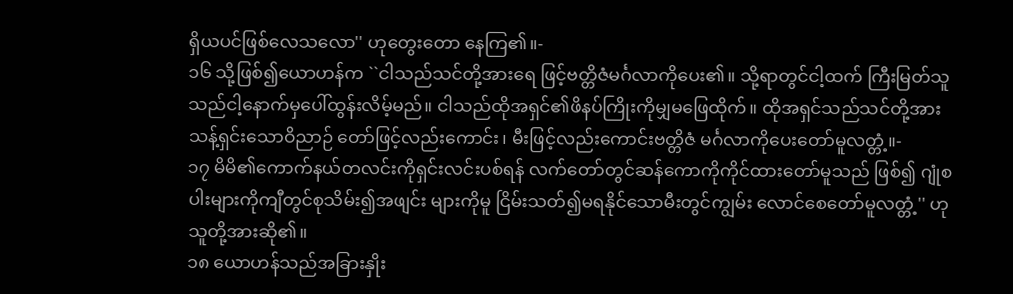ရှိယပင်ဖြစ်လေသလော'' ဟုတွေးတော နေကြ၏။-
၁၆ သို့ဖြစ်၍ယောဟန်က ``ငါသည်သင်တို့အားရေ ဖြင့်ဗတ္တိဇံမင်္ဂလာကိုပေး၏။ သို့ရာတွင်ငါ့ထက် ကြီးမြတ်သူသည်ငါ့နောက်မှပေါ်ထွန်းလိမ့်မည်။ ငါသည်ထိုအရှင်၏ဖိနပ်ကြိုးကိုမျှမဖြေထိုက်။ ထိုအရှင်သည်သင်တို့အားသန့်ရှင်းသောဝိညာဉ် တော်ဖြင့်လည်းကောင်း၊ မီးဖြင့်လည်းကောင်းဗတ္တိဇံ မင်္ဂလာကိုပေးတော်မူလတ္တံ့။-
၁၇ မိမိ၏ကောက်နယ်တလင်းကိုရှင်းလင်းပစ်ရန် လက်တော်တွင်ဆန်ကောကိုကိုင်ထားတော်မူသည် ဖြစ်၍ ဂျုံစပါးများကိုကျီတွင်စုသိမ်း၍အဖျင်း များကိုမူ ငြိမ်းသတ်၍မရနိုင်သောမီးတွင်ကျွမ်း လောင်စေတော်မူလတ္တံ့'' ဟုသူတို့အားဆို၏။
၁၈ ယောဟန်သည်အခြားနှိုး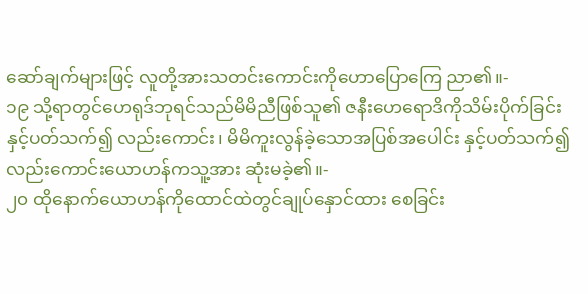ဆော်ချက်များဖြင့် လူတို့အားသတင်းကောင်းကိုဟောပြောကြေ ညာ၏။-
၁၉ သို့ရာတွင်ဟေရုဒ်ဘုရင်သည်မိမိညီဖြစ်သူ၏ ဇနီးဟေရောဒိကိုသိမ်းပိုက်ခြင်းနှင့်ပတ်သက်၍ လည်းကောင်း၊ မိမိကူးလွန်ခဲ့သောအပြစ်အပေါင်း နှင့်ပတ်သက်၍လည်းကောင်းယောဟန်ကသူ့အား ဆုံးမခဲ့၏။-
၂၀ ထိုနောက်ယောဟန်ကိုထောင်ထဲတွင်ချုပ်နှောင်ထား စေခြင်း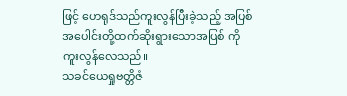ဖြင့် ဟေရုဒ်သည်ကူးလွန်ပြီးခဲ့သည့် အပြစ်အပေါင်းတို့ထက်ဆိုးရွားသောအပြစ် ကိုကူးလွန်လေသည်။
သခင်ယေရှုဗတ္တိဇံ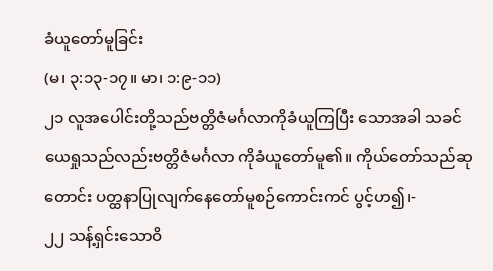ခံယူတော်မူခြင်း
(မ၊ ၃:၁၃-၁၇။ မာ၊ ၁:၉-၁၁)
၂၁ လူအပေါင်းတို့သည်ဗတ္တိဇံမင်္ဂလာကိုခံယူကြပြီး သောအခါ သခင်ယေရှုသည်လည်းဗတ္တိဇံမင်္ဂလာ ကိုခံယူတော်မူ၏။ ကိုယ်တော်သည်ဆုတောင်း ပတ္ထနာပြုလျက်နေတော်မူစဉ်ကောင်းကင် ပွင့်ဟ၍၊-
၂၂ သန့်ရှင်းသောဝိ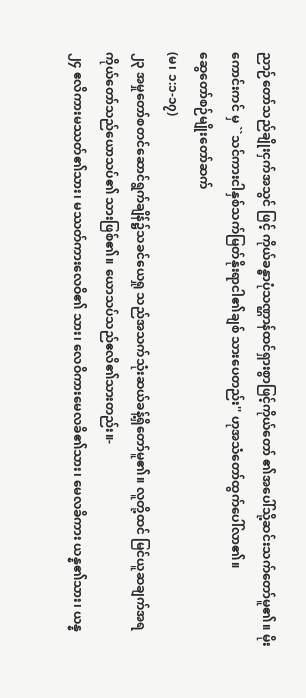ညာဉ်တော်သည်ချိုးငှက်အသွင် ဖြင့် ကိုယ်ခန္ဓာပုံသဏ္ဌာန်ထင်ရှားစွာဖြင့်ကိုယ်တော် ၏အပေါ်သို့ဆင်းသက်တော်မူ၏။ မိုးကောင်းကင် မှ ``သင်ကားငါနှစ်သက်မြတ်နိုးရာငါ၏ချစ် သားပေတည်း'' ဟုအသံတော်ထွက်ပေါ်လာ၏။
ဆွေတော်စဉ်မျိုးတော်ဆက်
(မ၊ ၁:၁-၁၇)
၂၃ အမှုတော်စတင်ဆောင်ရွက်ချိန်၌သခင်ယေရှု သည်အသက်သုံးဆယ်ခန့်ရှိတော်မူ၏။ လူတို့ထင် မြင်ယူဆချက်အရကိုယ်တော်သည်ယောသပ်၏ သားဖြစ်၏။ ယောသပ်သည်ဧလိ၏သားတည်း။-
၂၄ ဧလိကားမဿတ်၏သား၊ မဿတ်ကားလေဝိ၏ သား၊ လေဝိကားမေလခိ၏သား၊ မေလခိကား ယန္န၏သား၊ ယန္န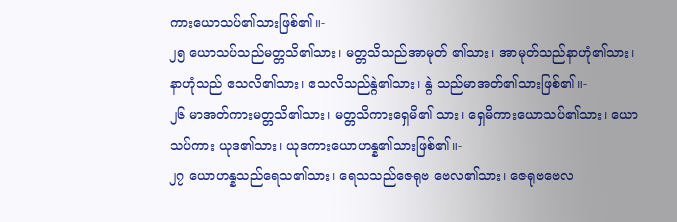ကားယောသပ်၏သားဖြစ်၏။-
၂၅ ယောသပ်သည်မတ္တသိ၏သား၊ မတ္တသိသည်အာမုတ် ၏သား၊ အာမုတ်သည်နာဟုံ၏သား၊ နာဟုံသည် ဧသလိ၏သား၊ ဧသလိသည်န္ဂဲ၏သား၊ န္ဂဲ သည်မာအတ်၏သားဖြစ်၏။-
၂၆ မာအတ်ကားမတ္တသိ၏သား၊ မတ္တသိကားရှေမိ၏ သား၊ ရှေမိကားယောသပ်၏သား၊ ယောသပ်ကား ယုဒ၏သား၊ ယုဒကားယောဟန္န၏သားဖြစ်၏။-
၂၇ ယောဟန္နသည်ရေသ၏သား၊ ရေသသည်ဇေရုဗ ဗေလ၏သား၊ ဇေရုဗဗေလ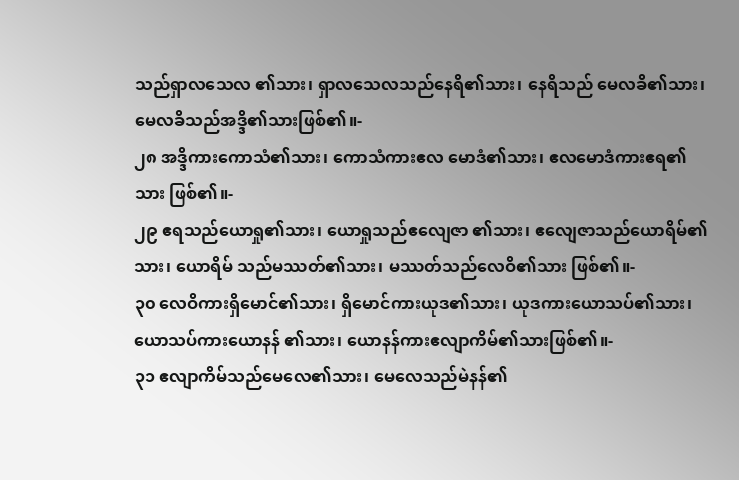သည်ရှာလသေလ ၏သား၊ ရှာလသေလသည်နေရိ၏သား၊ နေရိသည် မေလခိ၏သား၊ မေလခိသည်အဒ္ဒိ၏သားဖြစ်၏။-
၂၈ အဒ္ဒိကားကောသံ၏သား၊ ကောသံကားဧလ မောဒံ၏သား၊ ဧလမောဒံကားဧရ၏သား ဖြစ်၏။-
၂၉ ဧရသည်ယောရှု၏သား၊ ယောရှုသည်ဧလျေဇာ ၏သား၊ ဧလျေဇာသည်ယောရိမ်၏သား၊ ယောရိမ် သည်မဿတ်၏သား၊ မဿတ်သည်လေဝိ၏သား ဖြစ်၏။-
၃၀ လေဝိကားရှိမောင်၏သား၊ ရှိမောင်ကားယုဒ၏သား၊ ယုဒကားယောသပ်၏သား၊ ယောသပ်ကားယောနန် ၏သား၊ ယောနန်ကားဧလျာကိမ်၏သားဖြစ်၏။-
၃၁ ဧလျာကိမ်သည်မေလေ၏သား၊ မေလေသည်မဲနန်၏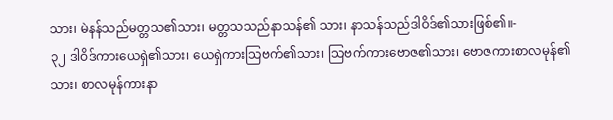သား၊ မဲနန်သည်မတ္တသ၏သား၊ မတ္တသသည်နာသန်၏ သား၊ နာသန်သည်ဒါဝိဒ်၏သားဖြစ်၏။-
၃၂ ဒါဝိဒ်ကားယေရှဲ၏သား၊ ယေရှဲကားသြဗက်၏သား၊ သြဗက်ကားဗောဇ၏သား၊ ဗောဇကားစာလမုန်၏ သား၊ စာလမုန်ကားနာ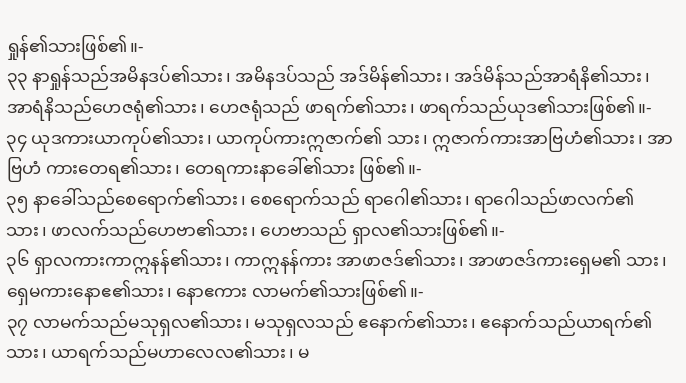ရှုန်၏သားဖြစ်၏။-
၃၃ နာရှုန်သည်အမိနဒပ်၏သား၊ အမိနဒပ်သည် အဒ်မိန်၏သား၊ အဒ်မိန်သည်အာရံနိ၏သား၊ အာရံနိသည်ဟေဇရုံ၏သား၊ ဟေဇရုံသည် ဖာရက်၏သား၊ ဖာရက်သည်ယုဒ၏သားဖြစ်၏။-
၃၄ ယုဒကားယာကုပ်၏သား၊ ယာကုပ်ကားဣဇာက်၏ သား၊ ဣဇာက်ကားအာဗြဟံ၏သား၊ အာဗြဟံ ကားတေရ၏သား၊ တေရကားနာခေါ်၏သား ဖြစ်၏။-
၃၅ နာခေါ်သည်စေရောက်၏သား၊ စေရောက်သည် ရာဂေါ၏သား၊ ရာဂေါသည်ဖာလက်၏သား၊ ဖာလက်သည်ဟေဗာ၏သား၊ ဟေဗာသည် ရှာလ၏သားဖြစ်၏။-
၃၆ ရှာလကားကာဣနန်၏သား၊ ကာဣနန်ကား အာဖာဇဒ်၏သား၊ အာဖာဇဒ်ကားရှေမ၏ သား၊ ရှေမကားနောဧ၏သား၊ နောဧကား လာမက်၏သားဖြစ်၏။-
၃၇ လာမက်သည်မသုရှလ၏သား၊ မသုရှလသည် ဧနောက်၏သား၊ ဧနောက်သည်ယာရက်၏သား၊ ယာရက်သည်မဟာလေလ၏သား၊ မ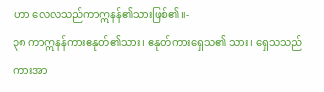ဟာ လေလသည်ကာဣနန်၏သားဖြစ်၏။-
၃၈ ကာဣနန်ကားဧနုတ်၏သား၊ ဧနုတ်ကားရှေသ၏ သား၊ ရှေသသည်ကားအာ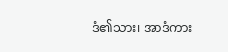ဒံ၏သား၊ အာဒံကား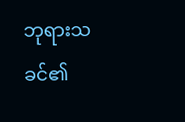ဘုရားသခင်၏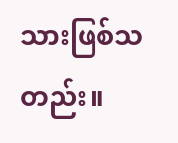သားဖြစ်သတည်း။